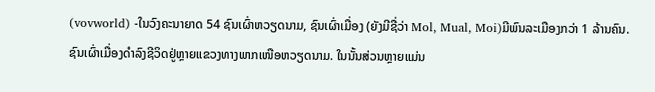(vovworld) -ໃນວົງຄະນາຍາດ 54 ຊົນເຜົ່າຫວຽດນາມ, ຊົນເຜົ່າເມື່ອງ (ຍັງມີຊື່ວ່າ Mol, Mual, Moi)ມີພົນລະເມືອງກວ່າ 1 ລ້ານຄົນ. ຊົນເຜົ່າເມື່ອງດຳລົງຊີວິດຢູ່ຫຼາຍແຂວງທາງພາກເໜືອຫວຽດນາມ. ໃນນັ້ນສ່ວນຫຼາຍແມ່ນ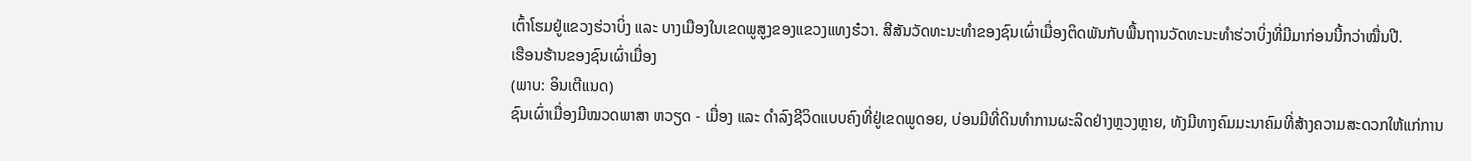ເຕົ້າໂຮມຢູ່ແຂວງຮ່ວາບິ່ງ ແລະ ບາງເມືອງໃນເຂດພູສູງຂອງແຂວງແທງຮ໋ວາ. ສີສັນວັດທະນະທຳຂອງຊົນເຜົ່າເມື່ອງຕິດພັນກັບພື້ນຖານວັດທະນະທຳຮ່ວາບິ່ງທີ່ມີມາກ່ອນນີ້ກວ່າໝື່ນປີ.
ເຮືອນຮ້ານຂອງຊົນເຜົ່າເມື່ອງ
(ພາບ: ອິນເຕີແນດ)
ຊົນເຜົ່າເມື່ອງມີໝວດພາສາ ຫວຽດ - ເມື່ອງ ແລະ ດຳລົງຊີວິດແບບຄົງທີ່ຢູ່ເຂດພູດອຍ, ບ່ອນມີທີ່ດິນທຳການຜະລິດຢ່າງຫຼວງຫຼາຍ, ທັງມີທາງຄົມມະນາຄົມທີ່ສ້າງຄວາມສະດວກໃຫ້ແກ່ການ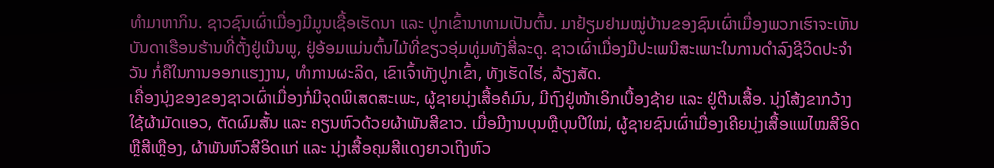ທຳມາຫາກິນ. ຊາວຊົນເຜົ່າເມື່ອງມີມູນເຊື້ອເຮັດນາ ແລະ ປູກເຂົ້ານາທາມເປັນຕົ້ນ. ມາຢ້ຽມຢາມໝູ່ບ້ານຂອງຊົນເຜົ່າເມື່ອງພວກເຮົາຈະເຫັນບັນດາເຮືອນຮ້ານທີ່ຕັ້ງຢູ່ເນີນພູ, ຢູ່ອ້ອມແມ່ນຕົ້ນໄມ້ທີ່ຂຽວອຸ່ມທູ່ມທັງສີ່ລະດູ. ຊາວເຜົ່າເມື່ອງມີປະເພນີສະເພາະໃນການດຳລົງຊີວິດປະຈຳວັນ ກໍ່ຄືໃນການອອກແຮງງານ, ທຳການຜະລິດ, ເຂົາເຈົ້າທັງປູກເຂົ້າ, ທັງເຮັດໄຮ່, ລ້ຽງສັດ.
ເຄື່ອງນຸ່ງຂອງຂອງຊາວເຜົ່າເມື່ອງກໍ່ມີຈຸດພິເສດສະເພະ, ຜູ້ຊາຍນຸ່ງເສື້ອຄໍມົນ, ມີຖົງຢູ່ໜ້າເອິກເບື້ອງຊ້າຍ ແລະ ຢູ່ຕີນເສື້ອ. ນຸ່ງໂສ້ງຂາກວ້າງ ໃຊ້ຜ້າມັດແອວ, ຕັດຜົມສັ້ນ ແລະ ຄຽນຫົວດ້ວຍຜ້າພັນສີຂາວ. ເມື່ອມີງານບຸນຫຼືບຸນປີໃໝ່, ຜູ້ຊາຍຊົນເຜົ່າເມື່ອງເຄີຍນຸ່ງເສື້ອແພໄໝສີອິດຫຼືສີເຫຼືອງ, ຜ້າພັນຫົວສີອິດແກ່ ແລະ ນຸ່ງເສື້ອຄຸມສີແດງຍາວເຖິງຫົວ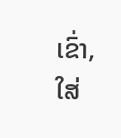ເຂົ່າ, ໃສ່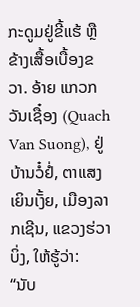ກະດູມຢູ່ຂີ້ແຮ້ ຫຼື ຂ້າງເສື້ອເບື້ອງຂວາ. ອ້າຍ ແກວກວັນເຊື໋ອງ (Quach Van Suong), ຢູ່ບ້ານວໍ໋ຢໍ່, ຕາແສງເຍິນເງັ້ຍ, ເມືອງລາກເຊີນ, ແຂວງຮ່ວາບິ່ງ, ໃຫ້ຮູ້ວ່າ:
“ນັບ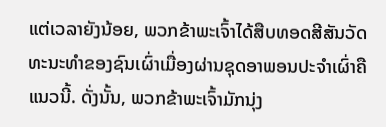ແຕ່ເວລາຍັງນ້ອຍ, ພວກຂ້າພະເຈົ້າໄດ້ສືບທອດສີສັນວັດທະນະທຳຂອງຊົນເຜົ່າເມື່ອງຜ່ານຊຸດອາພອນປະຈຳເຜົ່າຄືແນວນີ້. ດັ່ງນັ້ນ, ພວກຂ້າພະເຈົ້າມັກນຸ່ງ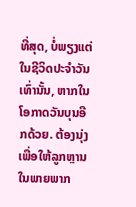ທີ່ສຸດ, ບໍ່ພຽງແຕ່ໃນຊີວິດປະຈຳວັນເທົ່ານັ້ນ, ຫາກໃນໂອກາດວັນບຸນອີກດ້ວຍ. ຕ້ອງນຸ່ງເພື່ອໃຫ້ລູກຫຼານໃນພາຍພາກ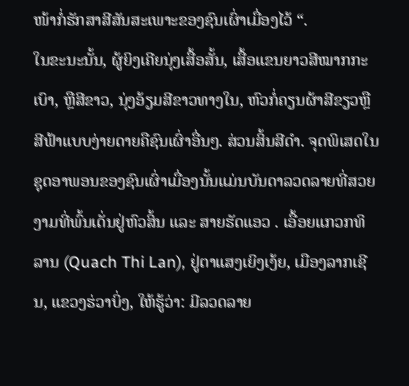ໜ້າກໍ່ຮັກສາສີສັນສະເພາະຂອງຊົນເຜົ່າເມື່ອງໄວ້ “.
ໃນຂະນະນັ້ນ, ຜູ້ຍິງເຄີຍນຸ່ງເສື້ອສັ້ນ, ເສື້ອແຂນຍາວສີໝາກກະເບົາ, ຫຼືສີຂາວ, ນຸ່ງອ້ຽມສີຂາວທາງໃນ, ຫົວກໍ່ຄຽນຜ້າສີຂຽວຫຼືສີຟ້າແບບງ່າຍດາຍຄືຊົນເຜົ່າອື່ນໆ. ສ່ວນສິ້ນສີດຳ. ຈຸດພິເສດໃນຊຸດອາພອນຂອງຊົນເຜົ່າເມື່ອງນັ້ນແມ່ນບັນດາລວດລາຍທີ່ສວຍງາມທີ່ພົ້ນເດັ່ນຢູ່ຫົວສິ້ນ ແລະ ສາຍຮັດແອວ . ເອື້ອຍແກວກທິລານ (Quach Thi Lan), ຢູ່ຕາແສງເຍິງເງ້ຍ, ເມືອງລາກເຊີນ, ແຂວງຮ່ວາບິ່ງ, ໃຫ້ຮູ້ວ່າ: ມີລວດລາຍ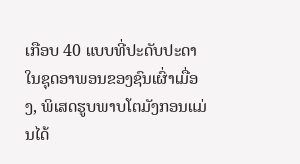ເກືອບ 40 ແບບທີ່ປະດັບປະດາໃນຊຸດອາພອນຂອງຊົນເຜົ່າເມື່ອງ, ພິເສດຮູບພາບໂຕມັງກອນແມ່ນໄດ້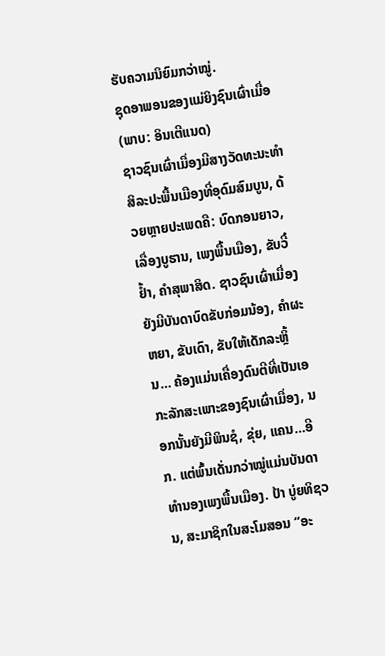ຮັບຄວາມນິຍົມກວ່າໝູ່.
ຊຸດອາພອນຂອງແມ່ຍິງຊົນເຜົ່າເມື່ອ
(ພາບ: ອິນເຕີແນດ)
ຊາວຊົນເຜົ່າເມື່ອງມີສາງວັດທະນະທຳ ສິລະປະພື້ນເມືອງທີ່ອຸດົມສົມບູນ, ດ້ວຍຫຼາຍປະເພດຄື: ບົດກອນຍາວ, ເລື່ອງບູຮານ, ເພງພື້ນເມືອງ, ຂັບວີ໋ຢ້ຳ, ຄຳສຸພາສິດ. ຊາວຊົນເຜົ່າເມື່ອງຍັງມີບັນດາບົດຂັບກ່ອມນ້ອງ, ຄຳຜະຫຍາ, ຂັບເດົາ, ຂັບໃຫ້ເດັກລະຫຼິ້ນ… ຄ້ອງແມ່ນເຄື່ອງດົນຕີທີ່ເປັນເອກະລັກສະເພາະຂອງຊົນເຜົ່າເມື່ອງ, ນອກນັ້ນຍັງມີພິນຊໍ, ຂຸ່ຍ, ແຄນ…ອີກ. ແຕ່ພົ້ນເດັ່ນກວ່າໝູ່ແມ່ນບັນດາທຳນອງເພງພື້ນເມືອງ. ປ້າ ບູ່ຍທິຊວນ, ສະມາຊິກໃນສະໂມສອນ “ອະ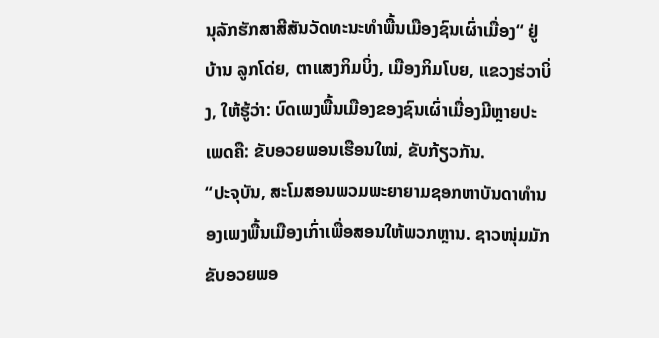ນຸລັກຮັກສາສີສັນວັດທະນະທຳພື້ນເມືອງຊົນເຜົ່າເມື່ອງ“ ຢູ່ບ້ານ ລູກໂດ່ຍ, ຕາແສງກິມບິ່ງ, ເມືອງກິມໂບຍ, ແຂວງຮ່ວາບິ່ງ, ໃຫ້ຮູ້ວ່າ: ບົດເພງພື້ນເມືອງຂອງຊົນເຜົ່າເມື່ອງມີຫຼາຍປະເພດຄື: ຂັບອວຍພອນເຮືອນໃໝ່, ຂັບກ້ຽວກັນ.
“ປະຈຸບັນ, ສະໂມສອນພວມພະຍາຍາມຊອກຫາບັນດາທຳນອງເພງພື້ນເມືອງເກົ່າເພື່ອສອນໃຫ້ພວກຫຼານ. ຊາວໜຸ່ມມັກຂັບອວຍພອ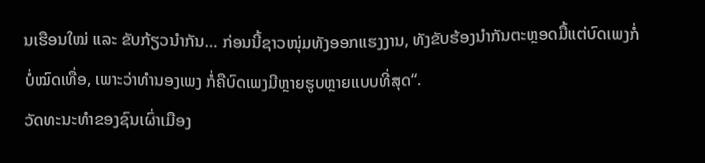ນເຮືອນໃໝ່ ແລະ ຂັບກ້ຽວນຳກັນ… ກ່ອນນີ້ຊາວໜຸ່ມທັງອອກແຮງງານ, ທັງຂັບຮ້ອງນຳກັນຕະຫຼອດມື້ແຕ່ບົດເພງກໍ່ບໍ່ໝົດເທື່ອ, ເພາະວ່າທຳນອງເພງ ກໍ່ຄືບົດເພງມີຫຼາຍຮູບຫຼາຍແບບທີ່ສຸດ“.
ວັດທະນະທຳຂອງຊົນເຜົ່າເມືອງ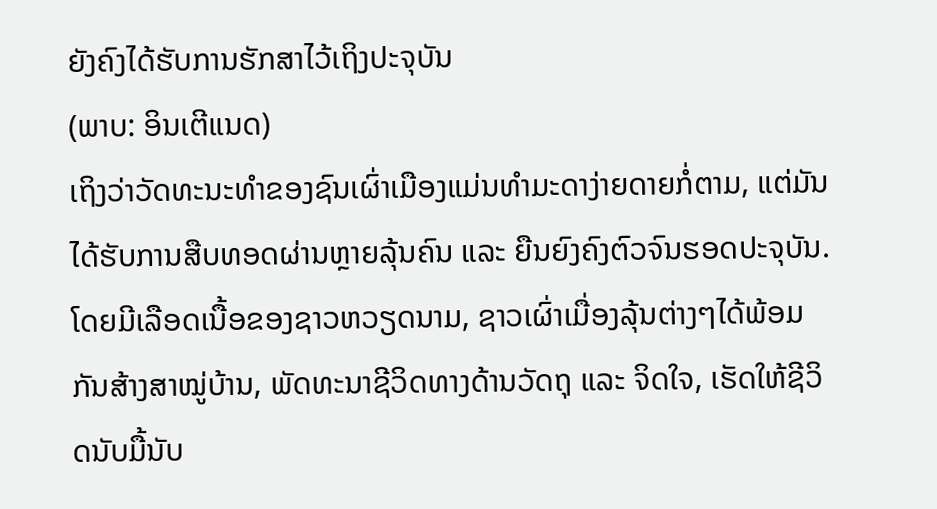ຍັງຄົງໄດ້ຮັບການຮັກສາໄວ້ເຖິງປະຈຸບັນ
(ພາບ: ອິນເຕີແນດ)
ເຖິງວ່າວັດທະນະທຳຂອງຊົນເຜົ່າເມືອງແມ່ນທຳມະດາງ່າຍດາຍກໍ່ຕາມ, ແຕ່ມັນໄດ້ຮັບການສືບທອດຜ່ານຫຼາຍລຸ້ນຄົນ ແລະ ຍືນຍົງຄົງຕົວຈົນຮອດປະຈຸບັນ. ໂດຍມີເລືອດເນື້ອຂອງຊາວຫວຽດນາມ, ຊາວເຜົ່າເມື່ອງລຸ້ນຕ່າງໆໄດ້ພ້ອມກັນສ້າງສາໝູ່ບ້ານ, ພັດທະນາຊີວິດທາງດ້ານວັດຖຸ ແລະ ຈິດໃຈ, ເຮັດໃຫ້ຊີວິດນັບມື້ນັບ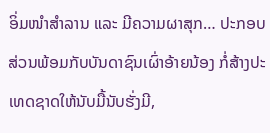ອິ່ມໜຳສຳລານ ແລະ ມີຄວາມຜາສຸກ… ປະກອບສ່ວນພ້ອມກັບບັນດາຊົນເຜົ່າອ້າຍນ້ອງ ກໍ່ສ້າງປະເທດຊາດໃຫ້ນັບມື້ນັບຮັ່ງມີ,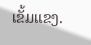ເຂັ້ມແຂງ.